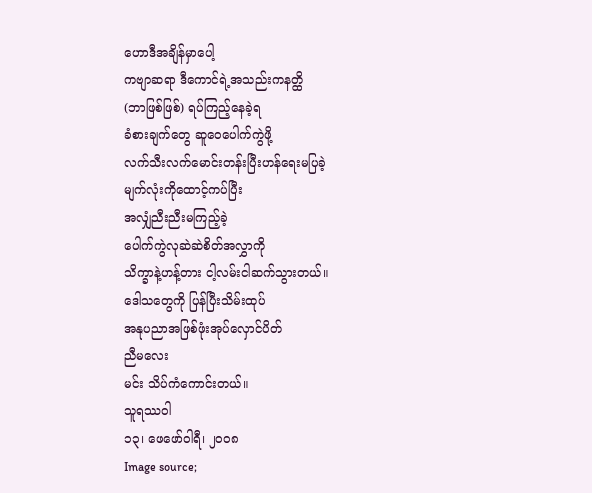ဟောဒီအချိန်မှာပေါ့
ကဗျာဆရာ ဒီကောင်ရဲ့အသည်းကနတ္ထိ
(ဘာဖြစ်ဖြစ်) ရပ်ကြည့်နေခဲ့ရ
ခံစားချက်တွေ ဆူဝေပေါက်ကွဲဖို့
လက်သီးလက်မောင်းတန်းပြီးဟန်ရေးမပြခဲ့
မျက်လုံးကိုထောင့်ကပ်ပြီး
အလျှံညီးညီးမကြည့်ခဲ့
ပေါက်ကွဲလုဆဲဆဲစိတ်အလွှာကို
သိက္ခာနဲ့ဟန့်တား ငါ့လမ်းငါဆက်သွားတယ်။
ဒေါသတွေကို ပြန်ပြီးသိမ်းထုပ်
အနုပညာအဖြစ်ဖုံးအုပ်လှောင်ပိတ်
ညီမလေး
မင်း သိပ်ကံကောင်းတယ်။
သူရဿဝါ
၁၃၊ ဖေဖော်ဝါရီ၊ ၂၀၀၈
Image source;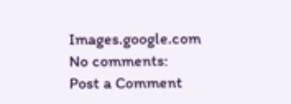Images.google.com
No comments:
Post a Comment